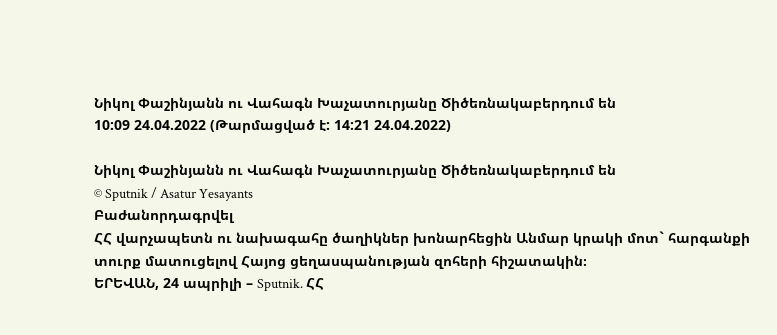Նիկոլ Փաշինյանն ու Վահագն Խաչատուրյանը Ծիծեռնակաբերդում են
10:09 24.04.2022 (Թարմացված է: 14:21 24.04.2022)

Նիկոլ Փաշինյանն ու Վահագն Խաչատուրյանը Ծիծեռնակաբերդում են
© Sputnik / Asatur Yesayants
Բաժանորդագրվել
ՀՀ վարչապետն ու նախագահը ծաղիկներ խոնարհեցին Անմար կրակի մոտ` հարգանքի տուրք մատուցելով Հայոց ցեղասպանության զոհերի հիշատակին։
ԵՐԵՎԱՆ, 24 ապրիլի – Sputnik. ՀՀ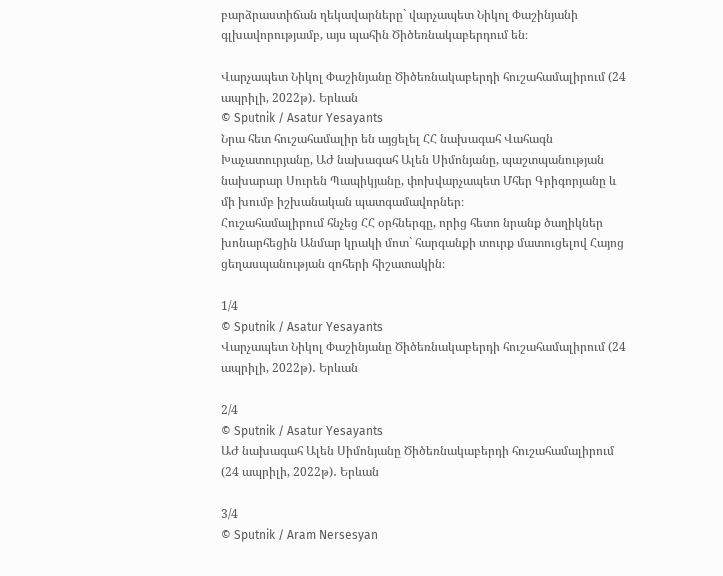բարձրաստիճան ղեկավարները` վարչապետ Նիկոլ Փաշինյանի գլխավորությամբ, այս պահին Ծիծեռնակաբերդում են։

Վարչապետ Նիկոլ Փաշինյանը Ծիծեռնակաբերդի հուշահամալիրում (24 ապրիլի, 2022թ)․ Երևան
© Sputnik / Asatur Yesayants
Նրա հետ հուշահամալիր են այցելել ՀՀ նախագահ Վահագն Խաչատուրյանը, ԱԺ նախագահ Ալեն Սիմոնյանը, պաշտպանության նախարար Սուրեն Պապիկյանը, փոխվարչապետ Մհեր Գրիգորյանը և մի խումբ իշխանական պատգամավորներ։
Հուշահամալիրում հնչեց ՀՀ օրհներգը, որից հետո նրանք ծաղիկներ խոնարհեցին Անմար կրակի մոտ` հարգանքի տուրք մատուցելով Հայոց ցեղասպանության զոհերի հիշատակին։

1/4
© Sputnik / Asatur Yesayants
Վարչապետ Նիկոլ Փաշինյանը Ծիծեռնակաբերդի հուշահամալիրում (24 ապրիլի, 2022թ)․ Երևան

2/4
© Sputnik / Asatur Yesayants
ԱԺ նախագահ Ալեն Սիմոնյանը Ծիծեռնակաբերդի հուշահամալիրում (24 ապրիլի, 2022թ)․ Երևան

3/4
© Sputnik / Aram Nersesyan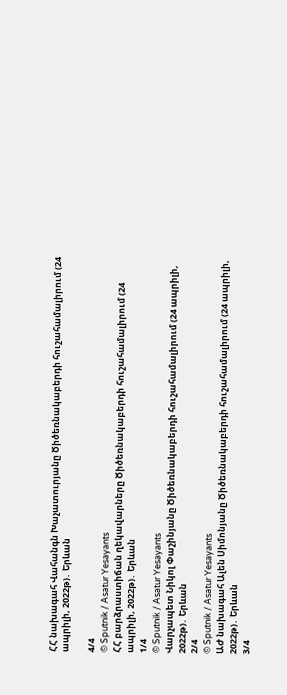ՀՀ նախագահ Վահանգն Խաչատուրյանը Ծիծեռնակաբերդի հուշահամալիրում (24 ապրիլի, 2022թ)․ Երևան

4/4
© Sputnik / Asatur Yesayants
ՀՀ բարձրաստիճան ղեկավարները Ծիծեռնակաբերդի հուշահամալիրում (24 ապրիլի, 2022թ)․ Երևան
1/4
© Sputnik / Asatur Yesayants
Վարչապետ Նիկոլ Փաշինյանը Ծիծեռնակաբերդի հուշահամալիրում (24 ապրիլի, 2022թ)․ Երևան
2/4
© Sputnik / Asatur Yesayants
ԱԺ նախագահ Ալեն Սիմոնյանը Ծիծեռնակաբերդի հուշահամալիրում (24 ապրիլի, 2022թ)․ Երևան
3/4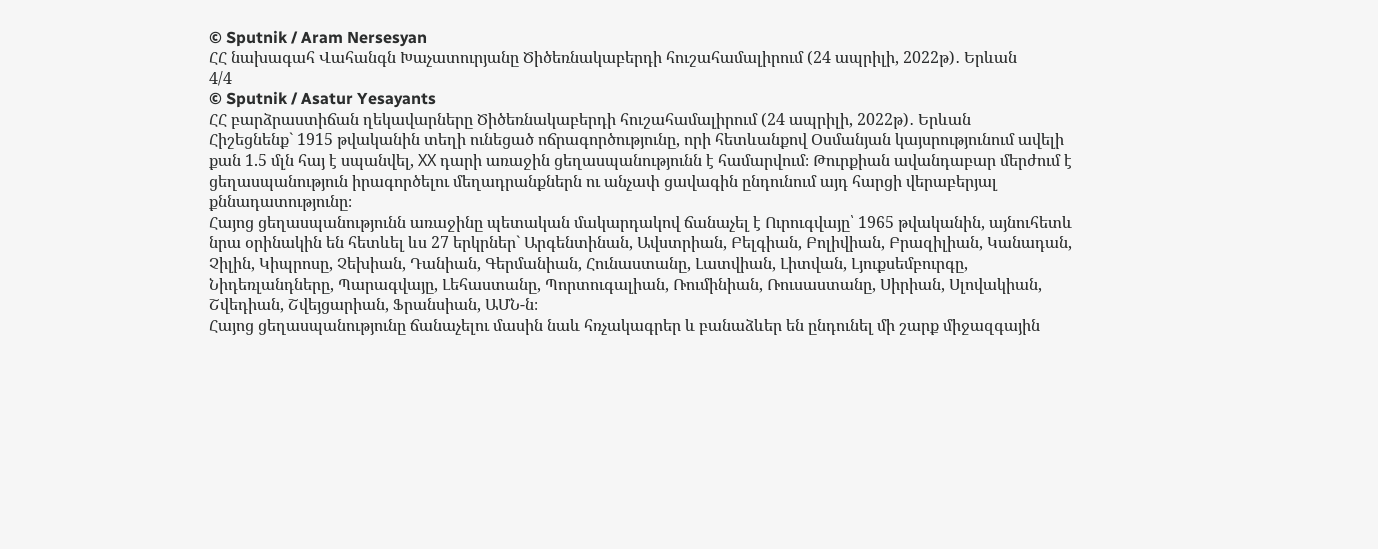© Sputnik / Aram Nersesyan
ՀՀ նախագահ Վահանգն Խաչատուրյանը Ծիծեռնակաբերդի հուշահամալիրում (24 ապրիլի, 2022թ)․ Երևան
4/4
© Sputnik / Asatur Yesayants
ՀՀ բարձրաստիճան ղեկավարները Ծիծեռնակաբերդի հուշահամալիրում (24 ապրիլի, 2022թ)․ Երևան
Հիշեցնենք` 1915 թվականին տեղի ունեցած ոճրագործությունը, որի հետևանքով Օսմանյան կայսրությունում ավելի քան 1.5 մլն հայ է սպանվել, ХХ դարի առաջին ցեղասպանությունն է համարվում։ Թուրքիան ավանդաբար մերժում է ցեղասպանություն իրագործելու մեղադրանքներն ու անչափ ցավագին ընդունում այդ հարցի վերաբերյալ քննադատությունը։
Հայոց ցեղասպանությունն առաջինը պետական մակարդակով ճանաչել է Ուրուգվայը՝ 1965 թվականին, այնուհետև նրա օրինակին են հետևել ևս 27 երկրներ` Արգենտինան, Ավստրիան, Բելգիան, Բոլիվիան, Բրազիլիան, Կանադան, Չիլին, Կիպրոսը, Չեխիան, Դանիան, Գերմանիան, Հունաստանը, Լատվիան, Լիտվան, Լյուքսեմբուրգը, Նիդեռլանդները, Պարագվայը, Լեհաստանը, Պորտուգալիան, Ռումինիան, Ռուսաստանը, Սիրիան, Սլովակիան, Շվեդիան, Շվեյցարիան, Ֆրանսիան, ԱՄՆ-ն։
Հայոց ցեղասպանությունը ճանաչելու մասին նաև հռչակագրեր և բանաձևեր են ընդունել մի շարք միջազգային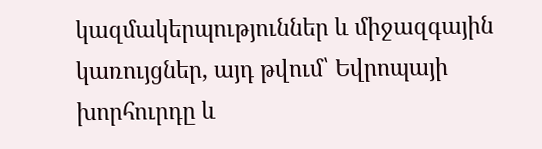կազմակերպություններ և միջազգային կառույցներ, այդ թվում՝ Եվրոպայի խորհուրդը և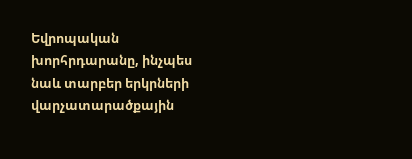Եվրոպական խորհրդարանը, ինչպես նաև տարբեր երկրների վարչատարածքային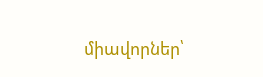միավորներ՝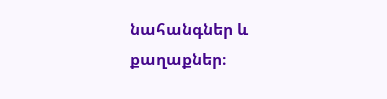նահանգներ և քաղաքներ։